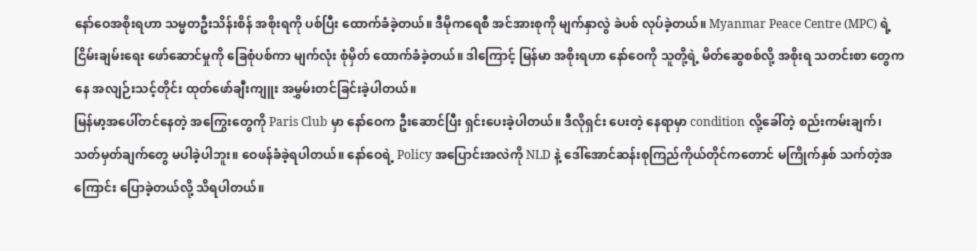နော်ဝေအစိုးရဟာ သမ္မတဦးသိန်းစိန် အစိုးရကို ပစ်ပြီး ထောက်ခံခဲ့တယ်။ ဒီမိုကရေစီ အင်အားစုကို မျက်နှာလွဲ ခဲပစ် လုပ်ခဲ့တယ်။ Myanmar Peace Centre (MPC) ရဲ့ ငြိမ်းချမ်းရေး ဖော်ဆောင်မှုကို ခြေစုံပစ်ကာ မျက်လုံး စုံမှိတ် ထောက်ခံခဲ့တယ်။ ဒါကြောင့် မြန်မာ အစိုးရဟာ နော်ဝေကို သူတို့ရဲ့ မိတ်ဆွေစစ်လို့ အစိုးရ သတင်းစာ တွေကနေ အလျဉ်းသင့်တိုင်း ထုတ်ဖော်ချီးကျူး အမွှမ်းတင်ခြင်းခဲ့ပါတယ်။
မြန်မာ့အပေါ်တင်နေတဲ့ အကြွေးတွေကို Paris Club မှာ နော်ဝေက ဦးဆောင်ပြီး ရှင်းပေးခဲ့ပါတယ်။ ဒီလိုရှင်း ပေးတဲ့ နေရာမှာ condition လို့ခေါ်တဲ့ စည်းကမ်းချက်၊ သတ်မှတ်ချက်တွေ မပါခဲ့ပါဘူး။ ဝေဖန်ခံခဲ့ရပါတယ်။ နော်ဝေရဲ့ Policy အပြောင်းအလဲကို NLD နဲ့ ဒေါ်အောင်ဆန်းစုကြည်ကိုယ်တိုင်ကတောင် မကြိုက်နှစ် သက်တဲ့အကြောင်း ပြောခဲ့တယ်လို့ သိရပါတယ်။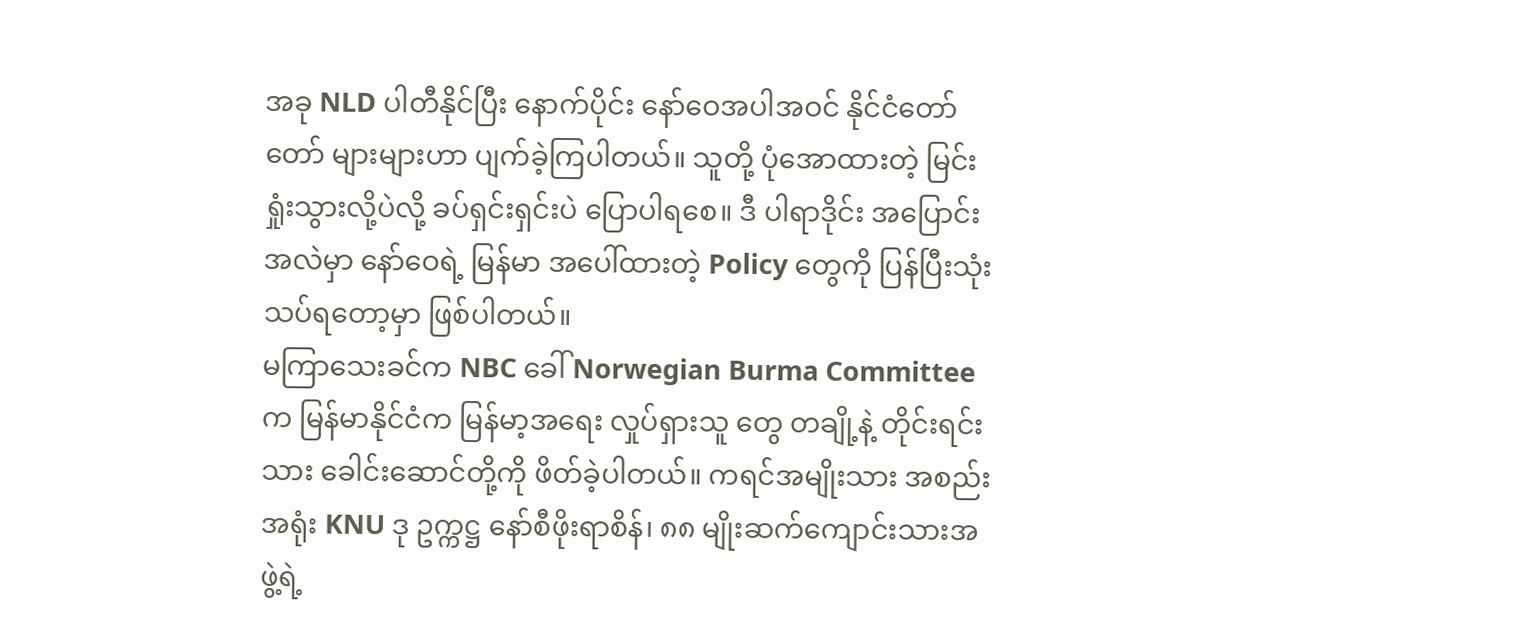အခု NLD ပါတီနိုင်ပြီး နောက်ပိုင်း နော်ဝေအပါအဝင် နိုင်ငံတော်တော် များများဟာ ပျက်ခဲ့ကြပါတယ်။ သူတို့ ပုံအောထားတဲ့ မြင်းရှုံးသွားလို့ပဲလို့ ခပ်ရှင်းရှင်းပဲ ပြောပါရစေ။ ဒီ ပါရာဒိုင်း အပြောင်းအလဲမှာ နော်ဝေရဲ့ မြန်မာ အပေါ်ထားတဲ့ Policy တွေကို ပြန်ပြီးသုံးသပ်ရတော့မှာ ဖြစ်ပါတယ်။
မကြာသေးခင်က NBC ခေါ် Norwegian Burma Committee က မြန်မာနိုင်ငံက မြန်မာ့အရေး လှုပ်ရှားသူ တွေ တချို့နဲ့ တိုင်းရင်းသား ခေါင်းဆောင်တို့ကို ဖိတ်ခဲ့ပါတယ်။ ကရင်အမျိုးသား အစည်းအရုံး KNU ဒု ဥက္ကဋ္ဌ နော်စီဖိုးရာစိန်၊ ၈၈ မျိုးဆက်ကျောင်းသားအဖွဲ့ရဲ့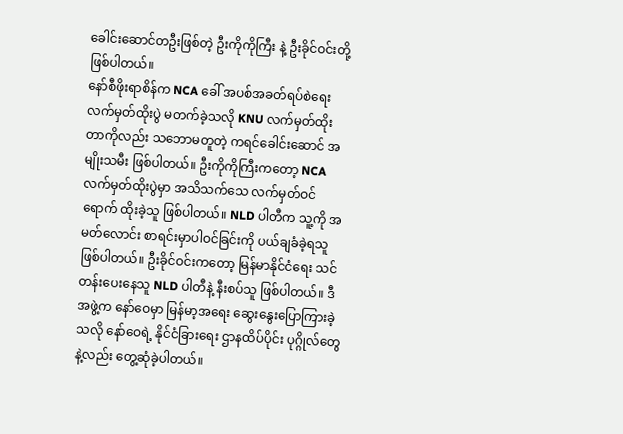ခေါင်းဆောင်တဦးဖြစ်တဲ့ ဦးကိုကိုကြီး နဲ့ ဦးခိုင်ဝင်းတို့ ဖြစ်ပါတယ်။
နော်စီဖိုးရာစိန်က NCA ခေါ် အပစ်အခတ်ရပ်စဲရေး လက်မှတ်ထိုးပွဲ မတက်ခဲ့သလို KNU လက်မှတ်ထိုး တာကိုလည်း သဘောမတူတဲ့ ကရင်ခေါင်းဆောင် အမျိုးသမီး ဖြစ်ပါတယ်။ ဦးကိုကိုကြီးကတော့ NCA လက်မှတ်ထိုးပွဲမှာ အသိသက်သေ လက်မှတ်ဝင်ရောက် ထိုးခဲ့သူ ဖြစ်ပါတယ်။ NLD ပါတီက သူ့ကို အမတ်လောင်း စာရင်းမှာပါဝင်ခြင်းကို ပယ်ချခံခဲ့ရသူ ဖြစ်ပါတယ်။ ဦးခိုင်ဝင်းကတော့ မြန်မာနိုင်ငံရေး သင်တန်းပေးနေသူ NLD ပါတီနဲ့ နီးစပ်သူ ဖြစ်ပါတယ်။ ဒီအဖွဲ့က နော်ဝေမှာ မြန်မာ့အရေး ဆွေးနွေးပြောကြားခဲ့သလို နော်ဝေရဲ့ နိုင်ငံခြားရေး ဌာနထိပ်ပိုင်း ပုဂ္ဂိုလ်တွေနဲ့လည်း တွေ့ဆုံခဲ့ပါတယ်။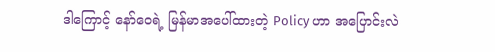ဒါကြောင့် နော်ဝေရဲ့ မြန်မာအပေါ်ထားတဲ့ Policy ဟာ အပြောင်းလဲ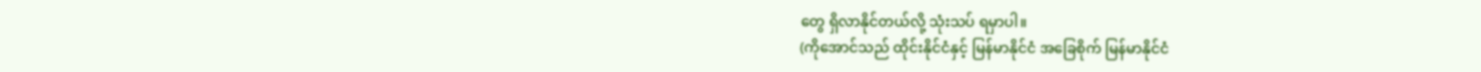တွေ ရှိလာနိုင်တယ်လို့ သုံးသပ် ရမှာပါ။
(ကိုအောင်သည် ထိုင်းနိုင်ငံနှင့် မြန်မာနိုင်ငံ အခြေစိုက် မြန်မာနိုင်ငံ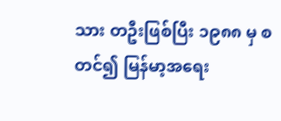သား တဦးဖြစ်ပြီး ၁၉၈၈ မှ စတင်၍ မြန်မာ့အရေး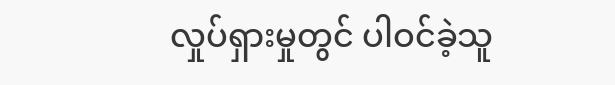လှုပ်ရှားမှုတွင် ပါဝင်ခဲ့သူ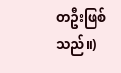တဦးဖြစ်သည်။)